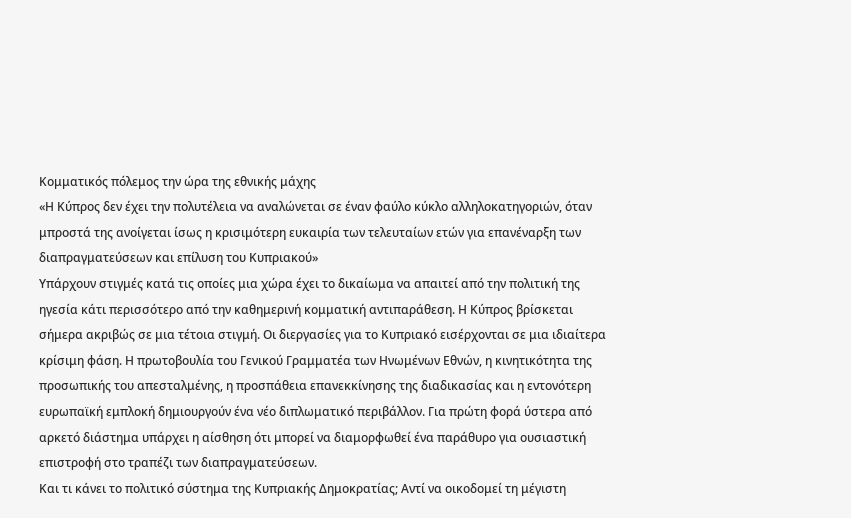Κομματικός πόλεμος την ώρα της εθνικής μάχης
«Η Κύπρος δεν έχει την πολυτέλεια να αναλώνεται σε έναν φαύλο κύκλο αλληλοκατηγοριών, όταν μπροστά της ανοίγεται ίσως η κρισιμότερη ευκαιρία των τελευταίων ετών για επανέναρξη των διαπραγματεύσεων και επίλυση του Κυπριακού»
Υπάρχουν στιγμές κατά τις οποίες μια χώρα έχει το δικαίωμα να απαιτεί από την πολιτική της ηγεσία κάτι περισσότερο από την καθημερινή κομματική αντιπαράθεση. Η Κύπρος βρίσκεται σήμερα ακριβώς σε μια τέτοια στιγμή. Οι διεργασίες για το Κυπριακό εισέρχονται σε μια ιδιαίτερα κρίσιμη φάση. Η πρωτοβουλία του Γενικού Γραμματέα των Ηνωμένων Εθνών, η κινητικότητα της προσωπικής του απεσταλμένης, η προσπάθεια επανεκκίνησης της διαδικασίας και η εντονότερη ευρωπαϊκή εμπλοκή δημιουργούν ένα νέο διπλωματικό περιβάλλον. Για πρώτη φορά ύστερα από αρκετό διάστημα υπάρχει η αίσθηση ότι μπορεί να διαμορφωθεί ένα παράθυρο για ουσιαστική επιστροφή στο τραπέζι των διαπραγματεύσεων.
Και τι κάνει το πολιτικό σύστημα της Κυπριακής Δημοκρατίας; Αντί να οικοδομεί τη μέγιστη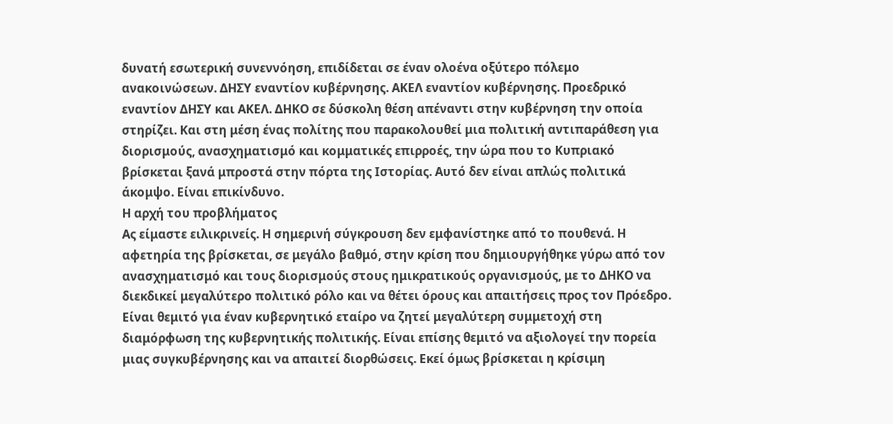δυνατή εσωτερική συνεννόηση, επιδίδεται σε έναν ολοένα οξύτερο πόλεμο ανακοινώσεων. ΔΗΣΥ εναντίον κυβέρνησης. ΑΚΕΛ εναντίον κυβέρνησης. Προεδρικό εναντίον ΔΗΣΥ και ΑΚΕΛ. ΔΗΚΟ σε δύσκολη θέση απέναντι στην κυβέρνηση την οποία στηρίζει. Και στη μέση ένας πολίτης που παρακολουθεί μια πολιτική αντιπαράθεση για διορισμούς, ανασχηματισμό και κομματικές επιρροές, την ώρα που το Κυπριακό βρίσκεται ξανά μπροστά στην πόρτα της Ιστορίας. Αυτό δεν είναι απλώς πολιτικά άκομψο. Είναι επικίνδυνο.
Η αρχή του προβλήματος
Ας είμαστε ειλικρινείς. Η σημερινή σύγκρουση δεν εμφανίστηκε από το πουθενά. Η αφετηρία της βρίσκεται, σε μεγάλο βαθμό, στην κρίση που δημιουργήθηκε γύρω από τον ανασχηματισμό και τους διορισμούς στους ημικρατικούς οργανισμούς, με το ΔΗΚΟ να διεκδικεί μεγαλύτερο πολιτικό ρόλο και να θέτει όρους και απαιτήσεις προς τον Πρόεδρο.
Είναι θεμιτό για έναν κυβερνητικό εταίρο να ζητεί μεγαλύτερη συμμετοχή στη διαμόρφωση της κυβερνητικής πολιτικής. Είναι επίσης θεμιτό να αξιολογεί την πορεία μιας συγκυβέρνησης και να απαιτεί διορθώσεις. Εκεί όμως βρίσκεται η κρίσιμη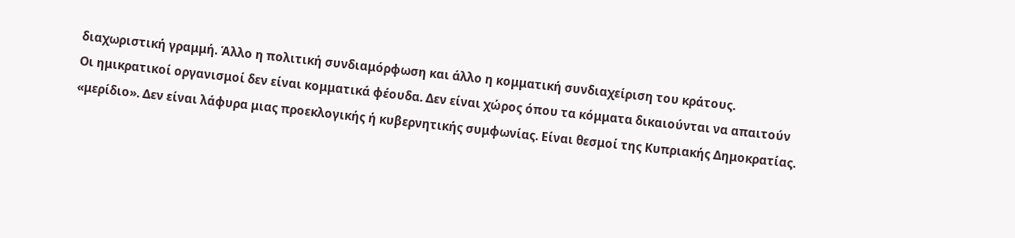διαχωριστική γραμμή. Άλλο η πολιτική συνδιαμόρφωση και άλλο η κομματική συνδιαχείριση του κράτους.
Οι ημικρατικοί οργανισμοί δεν είναι κομματικά φέουδα. Δεν είναι χώρος όπου τα κόμματα δικαιούνται να απαιτούν «μερίδιο». Δεν είναι λάφυρα μιας προεκλογικής ή κυβερνητικής συμφωνίας. Είναι θεσμοί της Κυπριακής Δημοκρατίας.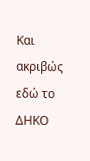Και ακριβώς εδώ το ΔΗΚΟ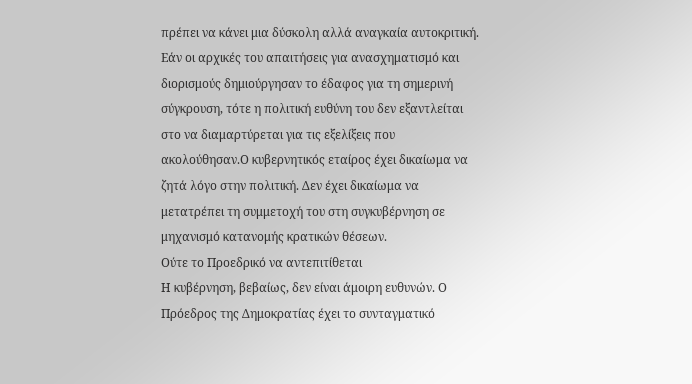πρέπει να κάνει μια δύσκολη αλλά αναγκαία αυτοκριτική. Εάν οι αρχικές του απαιτήσεις για ανασχηματισμό και διορισμούς δημιούργησαν το έδαφος για τη σημερινή σύγκρουση, τότε η πολιτική ευθύνη του δεν εξαντλείται στο να διαμαρτύρεται για τις εξελίξεις που ακολούθησαν.Ο κυβερνητικός εταίρος έχει δικαίωμα να ζητά λόγο στην πολιτική. Δεν έχει δικαίωμα να μετατρέπει τη συμμετοχή του στη συγκυβέρνηση σε μηχανισμό κατανομής κρατικών θέσεων.
Ούτε το Προεδρικό να αντεπιτίθεται
Η κυβέρνηση, βεβαίως, δεν είναι άμοιρη ευθυνών. Ο Πρόεδρος της Δημοκρατίας έχει το συνταγματικό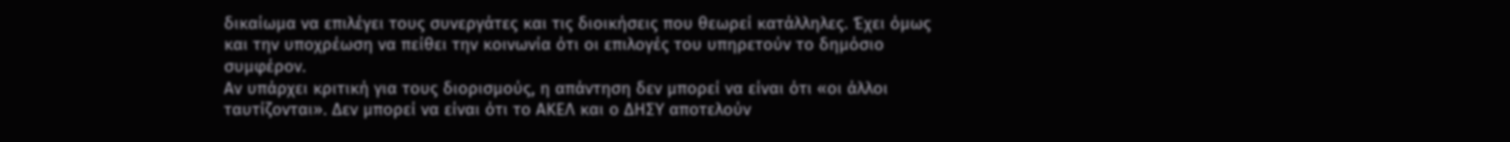δικαίωμα να επιλέγει τους συνεργάτες και τις διοικήσεις που θεωρεί κατάλληλες. Έχει όμως και την υποχρέωση να πείθει την κοινωνία ότι οι επιλογές του υπηρετούν το δημόσιο συμφέρον.
Αν υπάρχει κριτική για τους διορισμούς, η απάντηση δεν μπορεί να είναι ότι «οι άλλοι ταυτίζονται». Δεν μπορεί να είναι ότι το ΑΚΕΛ και ο ΔΗΣΥ αποτελούν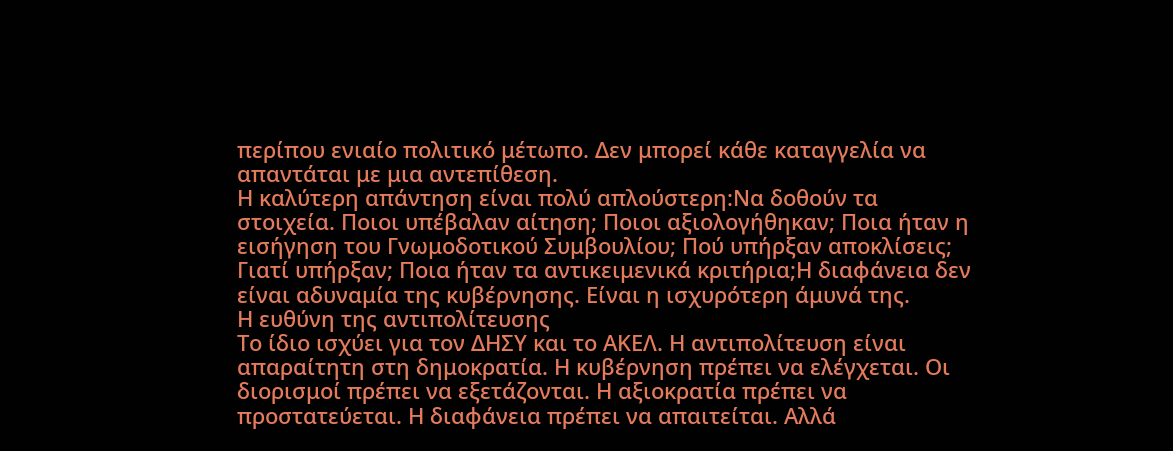περίπου ενιαίο πολιτικό μέτωπο. Δεν μπορεί κάθε καταγγελία να απαντάται με μια αντεπίθεση.
Η καλύτερη απάντηση είναι πολύ απλούστερη:Να δοθούν τα στοιχεία. Ποιοι υπέβαλαν αίτηση; Ποιοι αξιολογήθηκαν; Ποια ήταν η εισήγηση του Γνωμοδοτικού Συμβουλίου; Πού υπήρξαν αποκλίσεις; Γιατί υπήρξαν; Ποια ήταν τα αντικειμενικά κριτήρια;Η διαφάνεια δεν είναι αδυναμία της κυβέρνησης. Είναι η ισχυρότερη άμυνά της.
Η ευθύνη της αντιπολίτευσης
Το ίδιο ισχύει για τον ΔΗΣΥ και το ΑΚΕΛ. Η αντιπολίτευση είναι απαραίτητη στη δημοκρατία. Η κυβέρνηση πρέπει να ελέγχεται. Οι διορισμοί πρέπει να εξετάζονται. Η αξιοκρατία πρέπει να προστατεύεται. Η διαφάνεια πρέπει να απαιτείται. Αλλά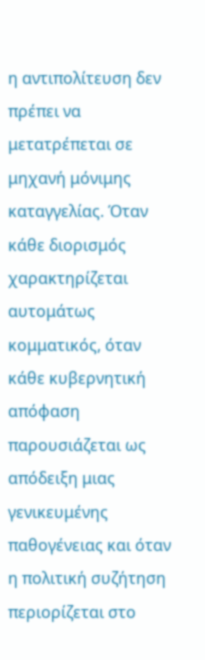η αντιπολίτευση δεν πρέπει να μετατρέπεται σε μηχανή μόνιμης καταγγελίας. Όταν κάθε διορισμός χαρακτηρίζεται αυτομάτως κομματικός, όταν κάθε κυβερνητική απόφαση παρουσιάζεται ως απόδειξη μιας γενικευμένης παθογένειας και όταν η πολιτική συζήτηση περιορίζεται στο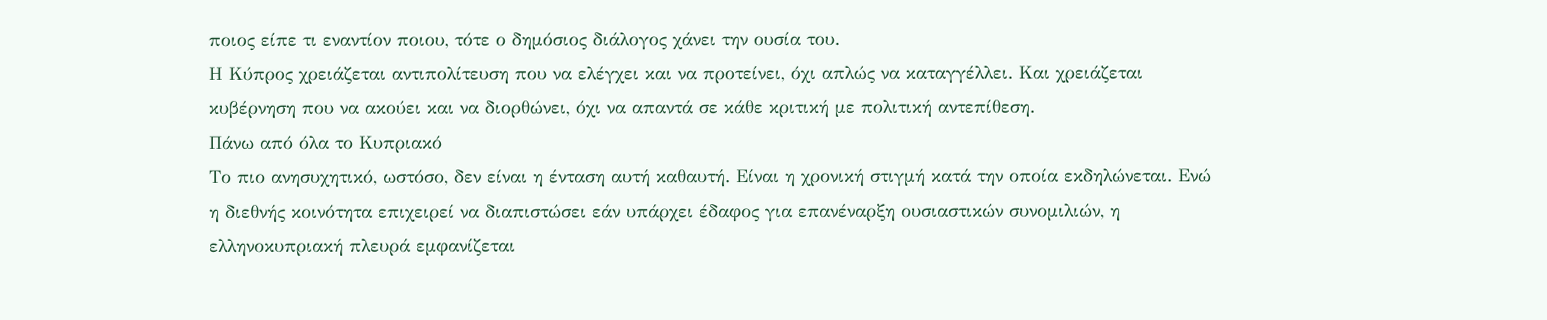ποιος είπε τι εναντίον ποιου, τότε ο δημόσιος διάλογος χάνει την ουσία του.
Η Κύπρος χρειάζεται αντιπολίτευση που να ελέγχει και να προτείνει, όχι απλώς να καταγγέλλει. Και χρειάζεται κυβέρνηση που να ακούει και να διορθώνει, όχι να απαντά σε κάθε κριτική με πολιτική αντεπίθεση.
Πάνω από όλα το Κυπριακό
Το πιο ανησυχητικό, ωστόσο, δεν είναι η ένταση αυτή καθαυτή. Είναι η χρονική στιγμή κατά την οποία εκδηλώνεται. Ενώ η διεθνής κοινότητα επιχειρεί να διαπιστώσει εάν υπάρχει έδαφος για επανέναρξη ουσιαστικών συνομιλιών, η ελληνοκυπριακή πλευρά εμφανίζεται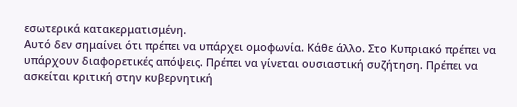εσωτερικά κατακερματισμένη.
Αυτό δεν σημαίνει ότι πρέπει να υπάρχει ομοφωνία. Κάθε άλλο. Στο Κυπριακό πρέπει να υπάρχουν διαφορετικές απόψεις. Πρέπει να γίνεται ουσιαστική συζήτηση. Πρέπει να ασκείται κριτική στην κυβερνητική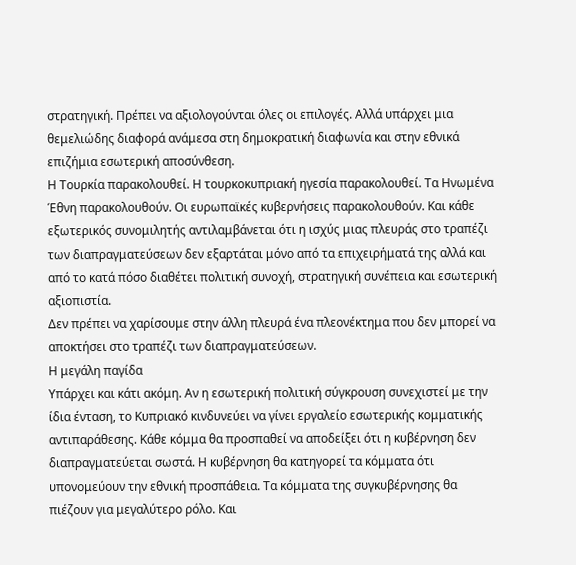στρατηγική. Πρέπει να αξιολογούνται όλες οι επιλογές. Αλλά υπάρχει μια θεμελιώδης διαφορά ανάμεσα στη δημοκρατική διαφωνία και στην εθνικά επιζήμια εσωτερική αποσύνθεση.
Η Τουρκία παρακολουθεί. Η τουρκοκυπριακή ηγεσία παρακολουθεί. Τα Ηνωμένα Έθνη παρακολουθούν. Οι ευρωπαϊκές κυβερνήσεις παρακολουθούν. Και κάθε εξωτερικός συνομιλητής αντιλαμβάνεται ότι η ισχύς μιας πλευράς στο τραπέζι των διαπραγματεύσεων δεν εξαρτάται μόνο από τα επιχειρήματά της αλλά και από το κατά πόσο διαθέτει πολιτική συνοχή, στρατηγική συνέπεια και εσωτερική αξιοπιστία.
Δεν πρέπει να χαρίσουμε στην άλλη πλευρά ένα πλεονέκτημα που δεν μπορεί να αποκτήσει στο τραπέζι των διαπραγματεύσεων.
Η μεγάλη παγίδα
Υπάρχει και κάτι ακόμη. Αν η εσωτερική πολιτική σύγκρουση συνεχιστεί με την ίδια ένταση, το Κυπριακό κινδυνεύει να γίνει εργαλείο εσωτερικής κομματικής αντιπαράθεσης. Κάθε κόμμα θα προσπαθεί να αποδείξει ότι η κυβέρνηση δεν διαπραγματεύεται σωστά. Η κυβέρνηση θα κατηγορεί τα κόμματα ότι υπονομεύουν την εθνική προσπάθεια. Τα κόμματα της συγκυβέρνησης θα πιέζουν για μεγαλύτερο ρόλο. Και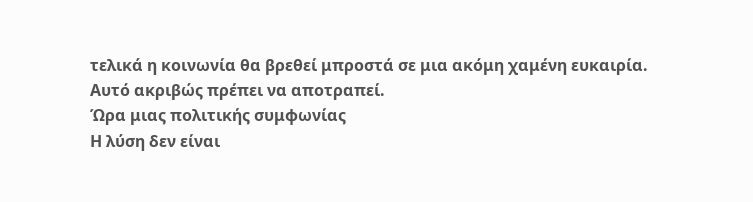τελικά η κοινωνία θα βρεθεί μπροστά σε μια ακόμη χαμένη ευκαιρία.
Αυτό ακριβώς πρέπει να αποτραπεί.
Ώρα μιας πολιτικής συμφωνίας
Η λύση δεν είναι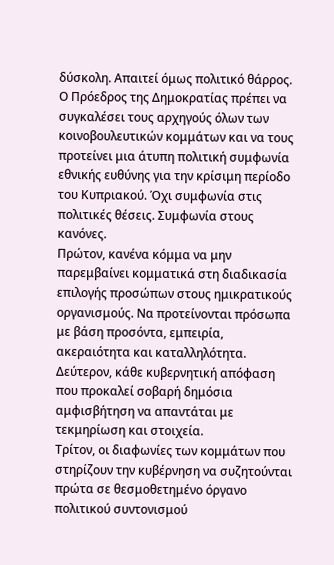δύσκολη. Απαιτεί όμως πολιτικό θάρρος. Ο Πρόεδρος της Δημοκρατίας πρέπει να συγκαλέσει τους αρχηγούς όλων των κοινοβουλευτικών κομμάτων και να τους προτείνει μια άτυπη πολιτική συμφωνία εθνικής ευθύνης για την κρίσιμη περίοδο του Κυπριακού. Όχι συμφωνία στις πολιτικές θέσεις. Συμφωνία στους κανόνες.
Πρώτον, κανένα κόμμα να μην παρεμβαίνει κομματικά στη διαδικασία επιλογής προσώπων στους ημικρατικούς οργανισμούς. Να προτείνονται πρόσωπα με βάση προσόντα, εμπειρία, ακεραιότητα και καταλληλότητα.
Δεύτερον, κάθε κυβερνητική απόφαση που προκαλεί σοβαρή δημόσια αμφισβήτηση να απαντάται με τεκμηρίωση και στοιχεία.
Τρίτον, οι διαφωνίες των κομμάτων που στηρίζουν την κυβέρνηση να συζητούνται πρώτα σε θεσμοθετημένο όργανο πολιτικού συντονισμού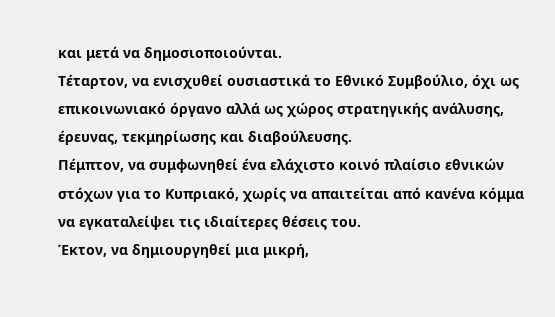και μετά να δημοσιοποιούνται.
Τέταρτον, να ενισχυθεί ουσιαστικά το Εθνικό Συμβούλιο, όχι ως επικοινωνιακό όργανο αλλά ως χώρος στρατηγικής ανάλυσης, έρευνας, τεκμηρίωσης και διαβούλευσης.
Πέμπτον, να συμφωνηθεί ένα ελάχιστο κοινό πλαίσιο εθνικών στόχων για το Κυπριακό, χωρίς να απαιτείται από κανένα κόμμα να εγκαταλείψει τις ιδιαίτερες θέσεις του.
Έκτον, να δημιουργηθεί μια μικρή,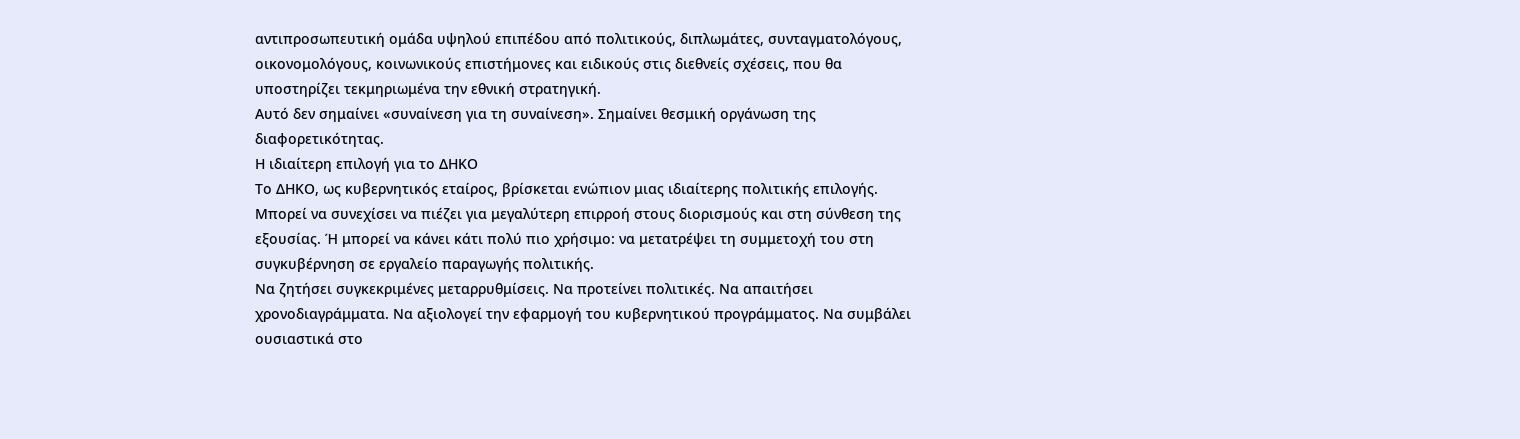αντιπροσωπευτική ομάδα υψηλού επιπέδου από πολιτικούς, διπλωμάτες, συνταγματολόγους, οικονομολόγους, κοινωνικούς επιστήμονες και ειδικούς στις διεθνείς σχέσεις, που θα υποστηρίζει τεκμηριωμένα την εθνική στρατηγική.
Αυτό δεν σημαίνει «συναίνεση για τη συναίνεση». Σημαίνει θεσμική οργάνωση της διαφορετικότητας.
Η ιδιαίτερη επιλογή για το ΔΗΚΟ
Το ΔΗΚΟ, ως κυβερνητικός εταίρος, βρίσκεται ενώπιον μιας ιδιαίτερης πολιτικής επιλογής. Μπορεί να συνεχίσει να πιέζει για μεγαλύτερη επιρροή στους διορισμούς και στη σύνθεση της εξουσίας. Ή μπορεί να κάνει κάτι πολύ πιο χρήσιμο: να μετατρέψει τη συμμετοχή του στη συγκυβέρνηση σε εργαλείο παραγωγής πολιτικής.
Να ζητήσει συγκεκριμένες μεταρρυθμίσεις. Να προτείνει πολιτικές. Να απαιτήσει χρονοδιαγράμματα. Να αξιολογεί την εφαρμογή του κυβερνητικού προγράμματος. Να συμβάλει ουσιαστικά στο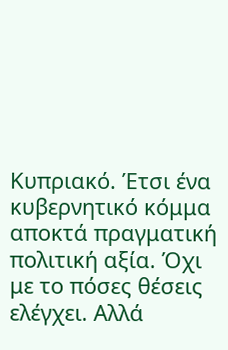Κυπριακό. Έτσι ένα κυβερνητικό κόμμα αποκτά πραγματική πολιτική αξία. Όχι με το πόσες θέσεις ελέγχει. Αλλά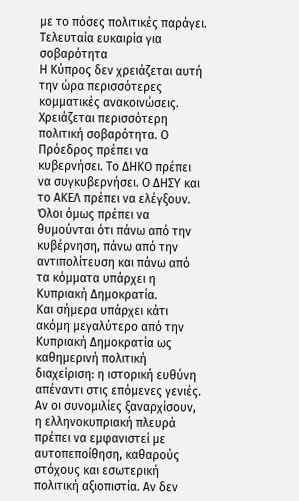με το πόσες πολιτικές παράγει.
Τελευταία ευκαιρία για σοβαρότητα
Η Κύπρος δεν χρειάζεται αυτή την ώρα περισσότερες κομματικές ανακοινώσεις. Χρειάζεται περισσότερη πολιτική σοβαρότητα. Ο Πρόεδρος πρέπει να κυβερνήσει. Το ΔΗΚΟ πρέπει να συγκυβερνήσει. Ο ΔΗΣΥ και το ΑΚΕΛ πρέπει να ελέγξουν. Όλοι όμως πρέπει να θυμούνται ότι πάνω από την κυβέρνηση, πάνω από την αντιπολίτευση και πάνω από τα κόμματα υπάρχει η Κυπριακή Δημοκρατία.
Και σήμερα υπάρχει κάτι ακόμη μεγαλύτερο από την Κυπριακή Δημοκρατία ως καθημερινή πολιτική διαχείριση: η ιστορική ευθύνη απέναντι στις επόμενες γενιές.
Αν οι συνομιλίες ξαναρχίσουν, η ελληνοκυπριακή πλευρά πρέπει να εμφανιστεί με αυτοπεποίθηση, καθαρούς στόχους και εσωτερική πολιτική αξιοπιστία. Αν δεν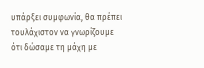υπάρξει συμφωνία, θα πρέπει τουλάχιστον να γνωρίζουμε ότι δώσαμε τη μάχη με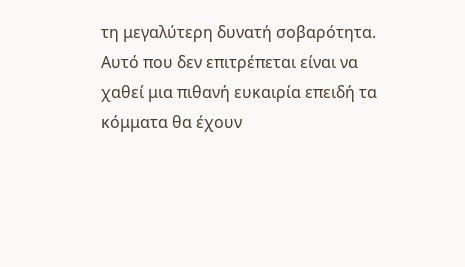τη μεγαλύτερη δυνατή σοβαρότητα. Αυτό που δεν επιτρέπεται είναι να χαθεί μια πιθανή ευκαιρία επειδή τα κόμματα θα έχουν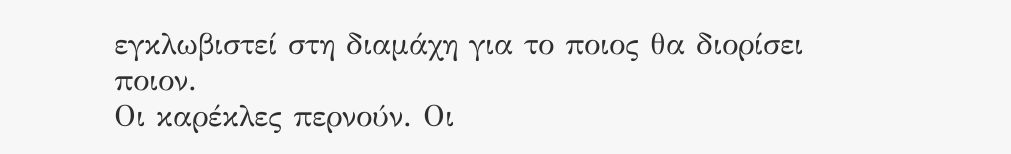εγκλωβιστεί στη διαμάχη για το ποιος θα διορίσει ποιον.
Οι καρέκλες περνούν. Οι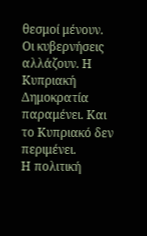θεσμοί μένουν. Οι κυβερνήσεις αλλάζουν. Η Κυπριακή Δημοκρατία παραμένει. Και το Κυπριακό δεν περιμένει.
Η πολιτική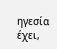ηγεσία έχει,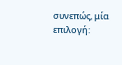συνεπώς, μία επιλογή: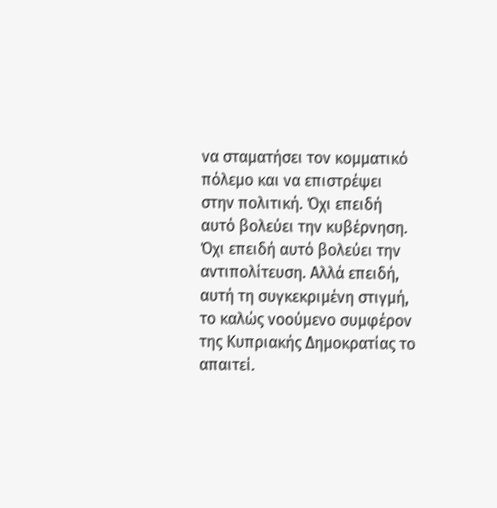να σταματήσει τον κομματικό πόλεμο και να επιστρέψει στην πολιτική. Όχι επειδή αυτό βολεύει την κυβέρνηση. Όχι επειδή αυτό βολεύει την αντιπολίτευση. Αλλά επειδή, αυτή τη συγκεκριμένη στιγμή, το καλώς νοούμενο συμφέρον της Κυπριακής Δημοκρατίας το απαιτεί.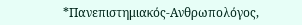*Πανεπιστημιακός-Ανθρωπολόγος,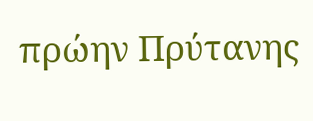πρώην Πρύτανης